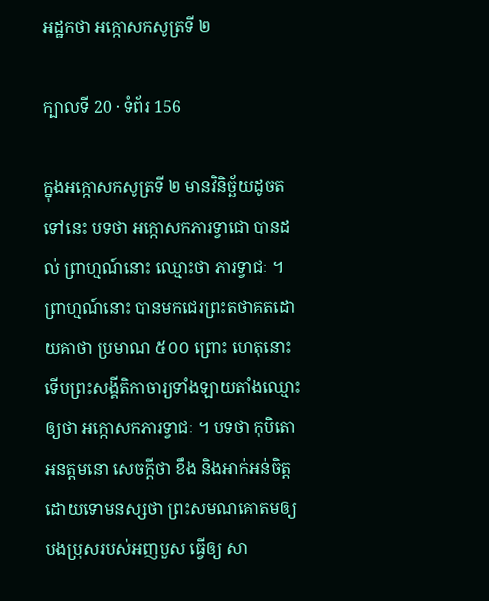អដ្ឋកថា អក្កោសកសូត្រទី ២

ក្បាលទី 20 · ទំព័រ 156

ក្នុងអក្កោសកសូត្រទី ២ មានវិនិច្ឆ័យដូចតទៅនេះ បទថា អក្កោសកភារទ្វាជោ បានដល់ ព្រាហ្មណ៍នោះ ឈ្មោះថា ភារទ្វាជៈ ។ ព្រាហ្មណ៍នោះ បានមកជេរព្រះតថាគតដោយគាថា ប្រមាណ ៥០០ ព្រោះ ហេតុនោះ ទើបព្រះសង្គីតិកាចារ្យទាំងឡាយតាំងឈ្មោះឲ្យថា អក្កោសកភារទ្វាជៈ ។ បទថា កុបិតោ អនត្តមនោ សេចក្តីថា ខឹង និងអាក់អន់ចិត្ត ដោយទោមនស្សថា ព្រះសមណគោតមឲ្យបងប្រុសរបស់អញបួស ធ្វើឲ្យ សា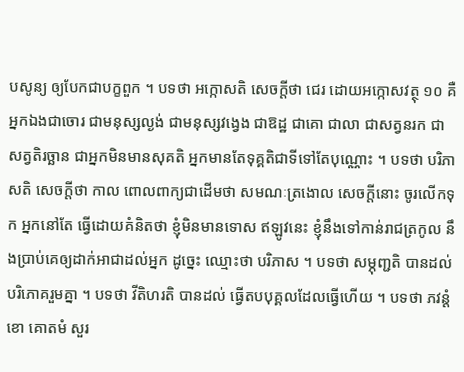បសូន្យ ឲ្យបែកជាបក្ខពួក ។ បទថា អក្កោសតិ សេចក្តីថា ជេរ ដោយអក្កោសវត្ថុ ១០ គឺអ្នកឯងជាចោរ ជាមនុស្សល្ងង់ ជាមនុស្សវង្វេង ជាឱដ្ឋ ជាគោ ជាលា ជាសត្វនរក ជាសត្វតិរច្ឆាន ជាអ្នកមិនមានសុគតិ អ្នកមានតែទុគ្គតិជាទីទៅតែបុណ្ណោះ ។ បទថា បរិភាសតិ សេចក្តីថា កាល ពោលពាក្យជាដើមថា សមណៈត្រងោល សេចក្តីនោះ ចូរលើកទុក អ្នកនៅតែ ធ្វើដោយគំនិតថា ខ្ញុំមិនមានទោស ឥឡូវនេះ ខ្ញុំនឹងទៅកាន់រាជត្រកូល នឹងប្រាប់គេឲ្យដាក់អាជាដល់អ្នក ដូច្នេះ ឈ្មោះថា បរិភាស ។ បទថា សម្ភុញ្ជតិ បានដល់ បរិភោគរួមគ្នា ។ បទថា វីតិហរតិ បានដល់ ធ្វើតបបុគ្គលដែលធ្វើហើយ ។ បទថា ភវន្តំ ខោ គោតមំ សួរ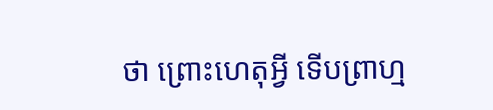ថា ព្រោះហេតុអ្វី ទើបព្រាហ្ម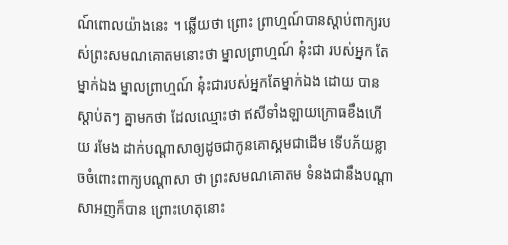ណ៍ពោលយ៉ាងនេះ ។ ឆ្លើយថា ព្រោះ ព្រាហ្មណ៍បានស្តាប់ពាក្យរបស់ព្រះសមណគោតមនោះថា ម្នាលព្រាហ្មណ៍ នុ៎ះជា របស់អ្នក តែម្នាក់ឯង ម្នាលព្រាហ្មណ៍ នុ៎ះជារបស់អ្នកតែម្នាក់ឯង ដោយ បានស្តាប់តៗ គ្នាមកថា ដែលឈ្មោះថា ឥសីទាំងឡាយក្រោធខឹងហើយ រមែង ដាក់បណ្តាសាឲ្យដូចជាកូនគោស្គមជាដើម ទើបភ័យខ្លាចចំពោះពាក្យបណ្តាសា ថា ព្រះសមណគោតម ទំនងជានឹងបណ្តាសាអញក៏បាន ព្រោះហេតុនោះ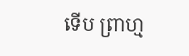ទើប ព្រាហ្ម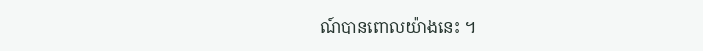ណ៍បានពោលយ៉ាងនេះ ។